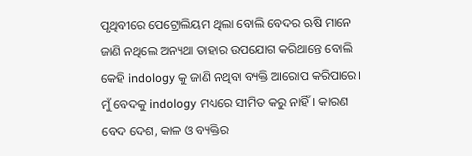ପୃଥିବୀରେ ପେଟ୍ରୋଲିୟମ ଥିଲା ବୋଲି ବେଦର ଋଷି ମାନେ ଜାଣି ନଥିଲେ ଅନ୍ୟଥା ତାହାର ଉପଯୋଗ କରିଥାନ୍ତେ ବୋଲି କେହି indology କୁ ଜାଣି ନଥିବା ବ୍ୟକ୍ତି ଆରୋପ କରିପାରେ। ମୁଁ ବେଦକୁ indology ମଧ୍ୟରେ ସୀମିତ କରୁ ନାହିଁ। କାରଣ ବେଦ ଦେଶ, କାଳ ଓ ବ୍ୟକ୍ତିର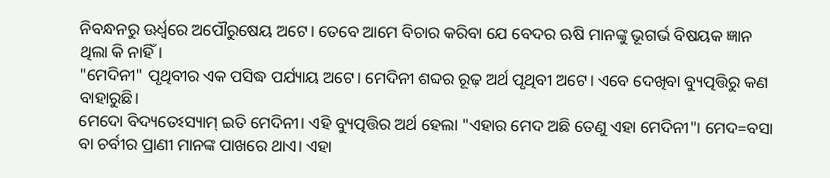ନିବନ୍ଧନରୁ ଊର୍ଧ୍ବରେ ଅପୌରୁଷେୟ ଅଟେ। ତେବେ ଆମେ ବିଚାର କରିବା ଯେ ବେଦର ଋଷି ମାନଙ୍କୁ ଭୂଗର୍ଭ ବିଷୟକ ଜ୍ଞାନ ଥିଲା କି ନାହିଁ।
"ମେଦିନୀ" ପୃଥିବୀର ଏକ ପସିଦ୍ଧ ପର୍ଯ୍ୟାୟ ଅଟେ। ମେଦିନୀ ଶବ୍ଦର ରୂଢ଼ ଅର୍ଥ ପୃଥିବୀ ଅଟେ। ଏବେ ଦେଖିବା ବ୍ୟୁତ୍ପତ୍ତିରୁ କଣ ବାହାରୁଛି।
ମେଦୋ ବିଦ୍ୟତେଽସ୍ୟାମ୍ ଇତି ମେଦିନୀ। ଏହି ବ୍ୟୁତ୍ପତ୍ତିର ଅର୍ଥ ହେଲା "ଏହାର ମେଦ ଅଛି ତେଣୁ ଏହା ମେଦିନୀ"। ମେଦ=ବସା ବା ଚର୍ବୀର ପ୍ରାଣୀ ମାନଙ୍କ ପାଖରେ ଥାଏ। ଏହା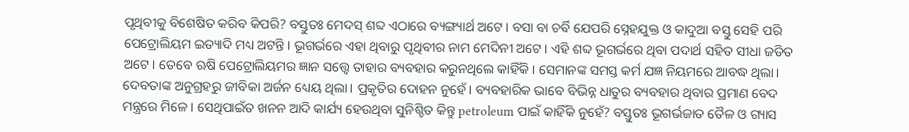ପୃଥିବୀକୁ ବିଶେଷିତ କରିବ କିପରି? ବସ୍ତୁତଃ ମେଦସ୍ ଶବ୍ଦ ଏଠାରେ ବ୍ୟଙ୍ଗ୍ୟାର୍ଥ ଅଟେ। ବସା ବା ଚର୍ବି ଯେପରି ସ୍ନେହଯୁକ୍ତ ଓ କାଦୁଆ ବସ୍ତୁ ସେହି ପରି ପେଟ୍ରୋଲିୟମ ଇତ୍ୟାଦି ମଧ୍ୟ ଅଟନ୍ତି। ଭୂଗର୍ଭରେ ଏହା ଥିବାରୁ ପୃଥିବୀର ନାମ ମେଦିନୀ ଅଟେ। ଏହି ଶବ୍ଦ ଭୂଗର୍ଭରେ ଥିବା ପଦାର୍ଥ ସହିତ ସୀଧା ଜଡିତ ଅଟେ। ତେବେ ଋଷି ପେଟ୍ରୋଲିୟମର ଜ୍ଞାନ ସତ୍ତ୍ୱେ ତାହାର ବ୍ୟବହାର କରୁନଥିଲେ କାହିଁକି। ସେମାନଙ୍କ ସମସ୍ତ କର୍ମ ଯଜ୍ଞ ନିୟମରେ ଆବଦ୍ଧ ଥିଲା। ଦେବତାଙ୍କ ଅନୁଗ୍ରହରୁ ଜୀବିକା ଅର୍ଜନ ଧ୍ୟେୟ ଥିଲା। ପ୍ରକୃତିର ଦୋହନ ନୁହେଁ। ବ୍ୟବହାରିକ ଭାବେ ବିଭିନ୍ନ ଧାତୁର ବ୍ୟବହାର ଥିବାର ପ୍ରମାଣ ବେଦ ମନ୍ତ୍ରରେ ମିଳେ। ସେଥିପାଇଁତ ଖନନ ଆଦି କାର୍ଯ୍ୟ ହେଉଥିବା ସୁନିଶ୍ଚିତ କିନ୍ତୁ petroleum ପାଇଁ କାହିଁକି ନୁହେଁ? ବସ୍ତୁତଃ ଭୂଗର୍ଭଜାତ ତୈଳ ଓ ଗ୍ୟାସ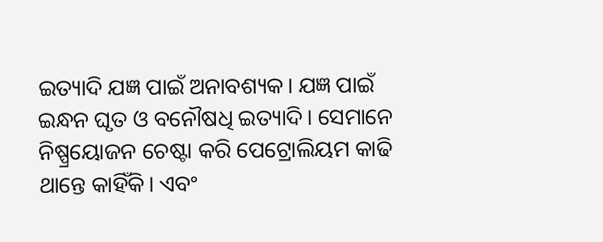ଇତ୍ୟାଦି ଯଜ୍ଞ ପାଇଁ ଅନାବଶ୍ୟକ। ଯଜ୍ଞ ପାଇଁ ଇନ୍ଧନ ଘୃତ ଓ ବନୌଷଧି ଇତ୍ୟାଦି। ସେମାନେ ନିଷ୍ପ୍ରୟୋଜନ ଚେଷ୍ଟା କରି ପେଟ୍ରୋଲିୟମ କାଢି ଥାନ୍ତେ କାହିଁକି। ଏବଂ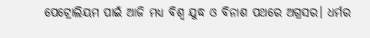ପେଟ୍ରୋଲିୟମ ପାଇଁ ଆଜି ମଧ୍ୟ ବିଶ୍ୱ ଯୁଦ୍ଧ ଓ ବିନାଶ ପଥରେ ଅଗ୍ରସର। ଧର୍ମର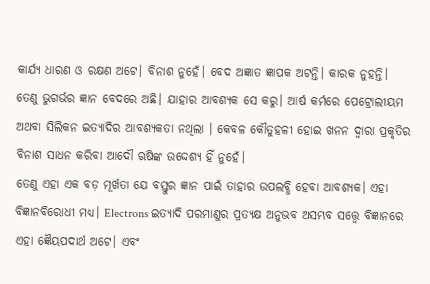କାର୍ଯ୍ୟ ଧାରଣ ଓ ରକ୍ଷଣ ଅଟେ। ବିନାଶ ନୁହେଁ। ବେଦ ଅଜ୍ଞାତ ଜ୍ଞାପକ ଅଟନ୍ତି। କାରକ ନୁହନ୍ତି। ତେଣୁ ଭୁଗର୍ଭର ଜ୍ଞାନ ବେଦରେ ଅଛି। ଯାହାର ଆବଶ୍ୟକ ସେ କରୁ। ଆର୍ଷ କର୍ମରେ ପେଟ୍ରୋଲୀୟମ ଅଥବା ସିଲିକନ ଇତ୍ୟାଦିର ଆବଶ୍ୟକତା ନଥିଲା । କେବଳ କୌତୁହଳୀ ହୋଇ ଖନନ ଦ୍ୱାରା ପ୍ରକୃତିର ବିନାଶ ସାଧନ କରିବା ଆଦୌ ଋଷିଙ୍କ ଉଦ୍ଦେଶ୍ୟ ହିଁ ନୁହେଁ।
ତେଣୁ ଏହା ଏକ ବଡ଼ ମୂର୍ଖତା ଯେ ବସ୍ତୁର ଜ୍ଞାନ ପାଇଁ ତାହାର ଉପଲବ୍ଧି ହେବା ଆବଶ୍ୟକ। ଏହା ବିଜ୍ଞାନବିରୋଧୀ ମଧ୍ୟ। Electrons ଇତ୍ୟାଦି ପରମାଣୁର ପ୍ରତ୍ୟକ୍ଷ ଅନୁଭବ ଅସମ୍ଭବ ସତ୍ତ୍ୱେ ବିଜ୍ଞାନରେ ଏହା ଜ୍ଞୈୟପଦାର୍ଥ ଅଟେ। ଏବଂ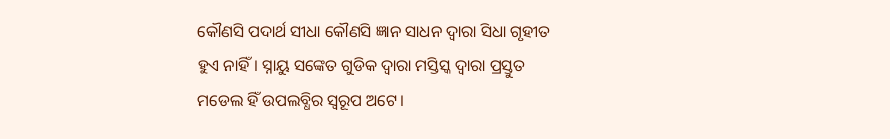କୌଣସି ପଦାର୍ଥ ସୀଧା କୌଣସି ଜ୍ଞାନ ସାଧନ ଦ୍ୱାରା ସିଧା ଗୃହୀତ ହୁଏ ନାହିଁ। ସ୍ନାୟୁ ସଙ୍କେତ ଗୁଡିକ ଦ୍ୱାରା ମସ୍ତିସ୍କ ଦ୍ୱାରା ପ୍ରସ୍ତୁତ ମଡେଲ ହିଁ ଉପଲବ୍ଧିର ସ୍ୱରୂପ ଅଟେ।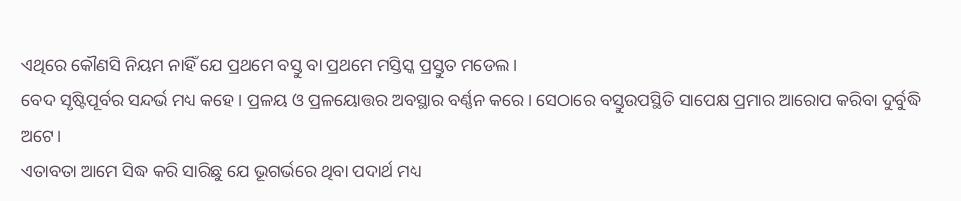ଏଥିରେ କୌଣସି ନିୟମ ନାହିଁ ଯେ ପ୍ରଥମେ ବସ୍ତୁ ବା ପ୍ରଥମେ ମସ୍ତିସ୍କ ପ୍ରସ୍ତୁତ ମଡେଲ।
ବେଦ ସୃଷ୍ଟିପୂର୍ବର ସନ୍ଦର୍ଭ ମଧ୍ୟ କହେ। ପ୍ରଳୟ ଓ ପ୍ରଳୟୋତ୍ତର ଅବସ୍ଥାର ବର୍ଣ୍ଣନ କରେ। ସେଠାରେ ବସ୍ତୁଉପସ୍ଥିତି ସାପେକ୍ଷ ପ୍ରମାର ଆରୋପ କରିବା ଦୁର୍ବୁଦ୍ଧି ଅଟେ।
ଏତାବତା ଆମେ ସିଦ୍ଧ କରି ସାରିଛୁ ଯେ ଭୂଗର୍ଭରେ ଥିବା ପଦାର୍ଥ ମଧ୍ୟ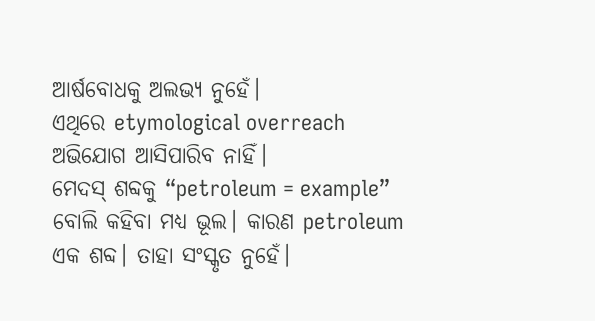ଆର୍ଷବୋଧକୁ ଅଲଭ୍ୟ ନୁହେଁ।
ଏଥିରେ etymological overreach ଅଭିଯୋଗ ଆସିପାରିବ ନାହିଁ।
ମେଦସ୍ ଶବ୍ଦକୁ “petroleum = example” ବୋଲି କହିବା ମଧ୍ୟ ଭୂଲ। କାରଣ petroleum ଏକ ଶବ୍ଦ। ତାହା ସଂସ୍କୃତ ନୁହେଁ।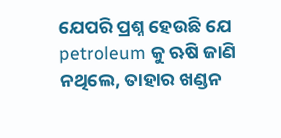ଯେପରି ପ୍ରଶ୍ନ ହେଉଛି ଯେ petroleum କୁ ଋଷି ଜାଣି ନଥିଲେ, ତାହାର ଖଣ୍ଡନ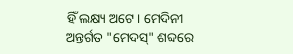ହିଁ ଲକ୍ଷ୍ୟ ଅଟେ। ମେଦିନୀ ଅନ୍ତର୍ଗତ "ମେଦସ୍" ଶବ୍ଦରେ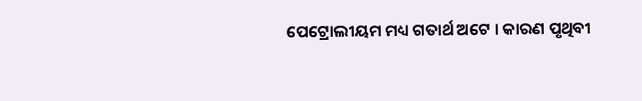ପେଟ୍ରୋଲୀୟମ ମଧ୍ୟ ଗତାର୍ଥ ଅଟେ । କାରଣ ପୃଥିବୀ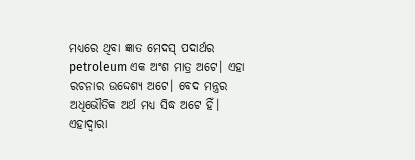ମଧ୍ୟରେ ଥିବା ଜ୍ଞାତ ମେଦସ୍ ପଦାର୍ଥର petroleum ଏକ ଅଂଶ ମାତ୍ର ଅଟେ। ଏହା ରଚନାର ଉଦ୍ଦେଶ୍ୟ ଅଟେ। ବେଦ ମନ୍ତ୍ରର ଅଧିଭୌତିକ ଅର୍ଥ ମଧ୍ୟ ସିଦ୍ଧ ଅଟେ ହିଁ। ଏହାଦ୍ୱାରା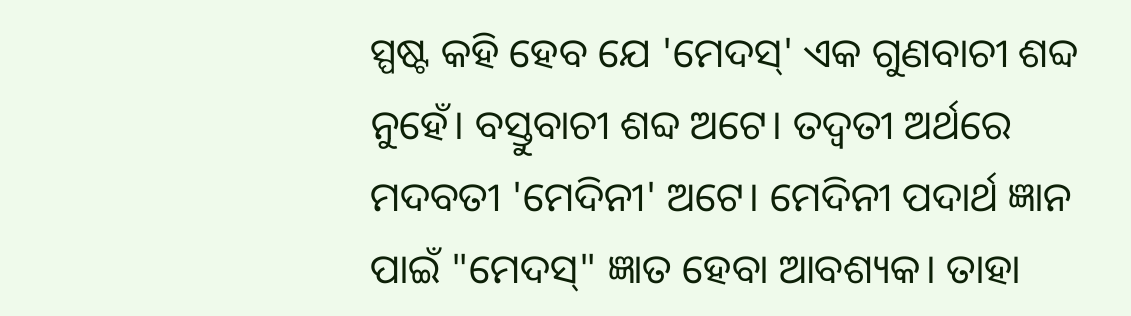ସ୍ପଷ୍ଟ କହି ହେବ ଯେ 'ମେଦସ୍' ଏକ ଗୁଣବାଚୀ ଶବ୍ଦ ନୁହେଁ। ବସ୍ତୁବାଚୀ ଶବ୍ଦ ଅଟେ। ତଦ୍ବତୀ ଅର୍ଥରେ ମଦବତୀ 'ମେଦିନୀ' ଅଟେ। ମେଦିନୀ ପଦାର୍ଥ ଜ୍ଞାନ ପାଇଁ "ମେଦସ୍" ଜ୍ଞାତ ହେବା ଆବଶ୍ୟକ। ତାହା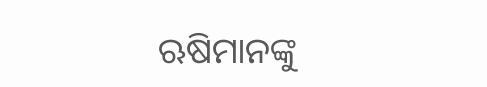ଋଷିମାନଙ୍କୁ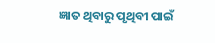ଜ୍ଞାତ ଥିବାରୁ ପୃଥିବୀ ପାଇଁ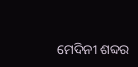ମେଦିନୀ ଶବ୍ଦର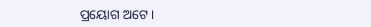ପ୍ରୟୋଗ ଅଟେ।